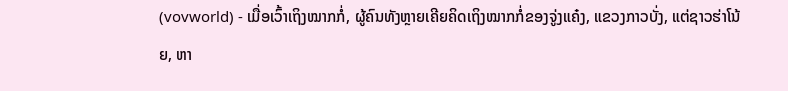(vovworld) - ເມື່ອເວົ້າເຖິງໝາກກໍ່, ຜູ້ຄົນທັງຫຼາຍເຄີຍຄິດເຖິງໝາກກໍ່ຂອງຈູ່ງແຄ໋ງ, ແຂວງກາວບັ່ງ, ແຕ່ຊາວຮ່າໂນ້ຍ, ຫາ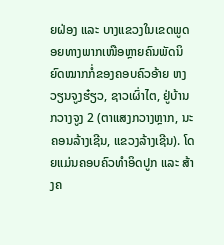ຍຝ່ອງ ແລະ ບາງແຂວງໃນເຂດພູດອຍທາງພາກເໜືອຫຼາຍຄົນພັດນິຍົດໝາກກໍ່ຂອງຄອບຄົວອ້າຍ ຫງວຽນຈູງຮ໋ຽວ, ຊາວເຜົ່າໄຕ, ຢູ່ບ້ານກວາງຈູງ 2 (ຕາແສງກວາງຫຼາກ, ນະຄອນລ້າງເຊີນ, ແຂວງລ້າງເຊີນ). ໂດຍແມ່ນຄອບຄົວທຳອິດປູກ ແລະ ສ້າງຄ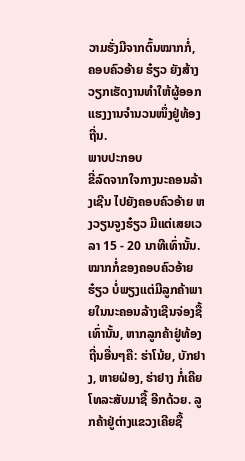ວາມຮັ່ງມີຈາກຕົ້ນໝາກກໍ່, ຄອບຄົວອ້າຍ ຮ໋ຽວ ຍັງສ້າງວຽກເຮັດງານທຳໃຫ້ຜູ້ອອກແຮງງານຈຳນວນໜຶ່ງຢູ່ທ້ອງຖີ່ນ.
ພາບປະກອບ
ຂີ່ລົດຈາກໃຈກາງນະຄອນລ້າງເຊີນ ໄປຍັງຄອບຄົວອ້າຍ ຫງວຽນຈູງຮ໋ຽວ ມີແຕ່ເສຍເວລາ 15 - 20 ນາທີເທົ່ານັ້ນ. ໝາກກໍ່ຂອງຄອບຄົວອ້າຍ ຮ໋ຽວ ບໍ່ພຽງແຕ່ມີລູກຄ້າພາຍໃນນະຄອນລ້າງເຊີນຈ່ອງຊື້ເທົ່ານັ້ນ, ຫາກລູກຄ້າຢູ່ທ້ອງຖີ່ນອື່ນໆຄື: ຮ່າໂນ້ຍ, ບັກຢາງ, ຫາຍຝ່ອງ, ຮ່າຢາງ ກໍ່ເຄີຍໂທລະສັບມາຊື້ ອີກດ້ວຍ. ລູກຄ້າຢູ່ຕ່າງແຂວງເຄີຍຊື້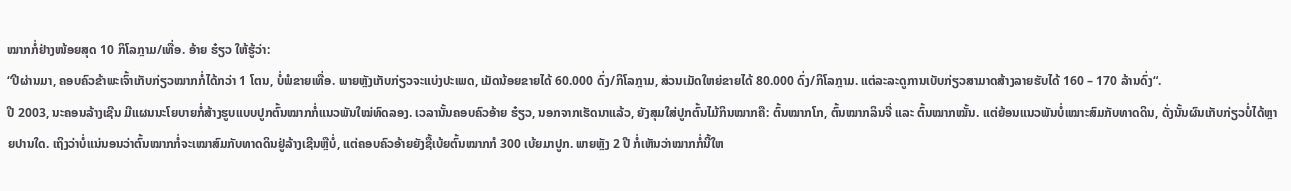ໝາກກໍ່ຢ່າງໜ້ອຍສຸດ 10 ກິໂລກຼາມ/ເທື່ອ. ອ້າຍ ຮ໋ຽວ ໃຫ້ຮູ້ວ່າ:
“ປີຜ່ານມາ, ຄອບຄົວຂ້າພະເຈົ້າເກັບກ່ຽວໝາກກໍ່ໄດ້ກວ່າ 1 ໂຕນ, ບໍ່ພໍຂາຍເທື່ອ. ພາຍຫຼັງເກັບກ່ຽວຈະແບ່ງປະເພດ, ເມັດນ້ອຍຂາຍໄດ້ 60.000 ດົ່ງ/ກິໂລກຼາມ, ສ່ວນເມັດໃຫຍ່ຂາຍໄດ້ 80.000 ດົ່ງ/ກິໂລກຼາມ. ແຕ່ລະລະດູການເບັບກ່ຽວສາມາດສ້າງລາຍຮັບໄດ້ 160 – 170 ລ້ານດົ່ງ“.
ປີ 2003, ນະຄອນລ້າງເຊີນ ມີແຜນນະໂຍບາຍກໍ່ສ້າງຮູບແບບປູກຕົ້ນໝາກກໍ່ແນວພັນໃໝ່ທົດລອງ. ເວລານັ້ນຄອບຄົວອ້າຍ ຮ໋ຽວ, ນອກຈາກເຮັດນາແລ້ວ, ຍັງສຸມໃສ່ປູກຕົ້ນໄມ້ກິນໝາກຄື: ຕົ້ນໝາກໂກ, ຕົ້ນໝາກລິນຈີ່ ແລະ ຕົ້ນໝາກໝັ້ນ. ແຕ່ຍ້ອນແນວພັນບໍ່ເໝາະສົມກັບທາດດິນ, ດັ່ງນັ້ນຜົນເກັບກ່ຽວບໍ່ໄດ້ຫຼາຍປານໃດ. ເຖິງວ່າບໍ່ແນ່ນອນວ່າຕົ້ນໝາກກໍ່ຈະເໝາສົມກັບທາດດິນຢູ່ລ້າງເຊີນຫຼືບໍ່, ແຕ່ຄອບຄົວອ້າຍຍັງຊື້ເບ້ຍຕົ້ນໝາກກໍ 300 ເບ້ຍມາປູກ. ພາຍຫຼັງ 2 ປີ ກໍ່ເຫັນວ່າໝາກກໍ່ນີ້ໃຫ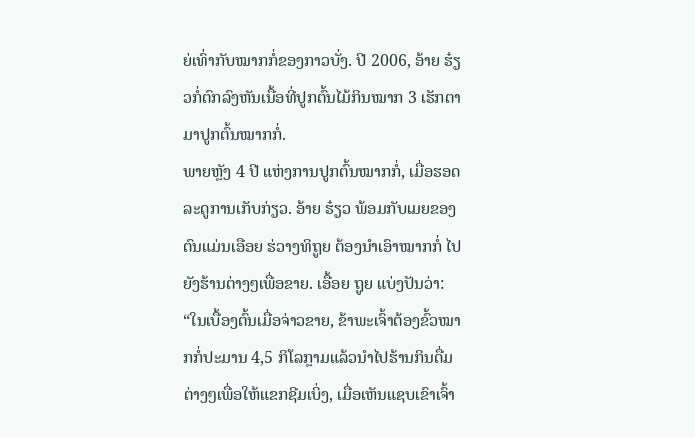ຍ່ເທົ່າກັບໝາກກໍ່ຂອງກາວບັ່ງ. ປີ 2006, ອ້າຍ ຮ໋ຽວກໍ່ຕົກລົງຫັນເນື້ອທີ່ປູກຕົ້ນໄມ້ກິນໝາກ 3 ເຮັກຕາມາປູກຕົ້ນໝາກກໍ່.
ພາຍຫຼັງ 4 ປີ ແຫ່ງການປູກຕົ້ນໝາກກໍ່, ເມື່ອຮອດລະດູການເກັບກ່ຽວ. ອ້າຍ ຮ໋ຽວ ພ້ອມກັບເມຍຂອງຕົນແມ່ນເອືອຍ ຮ່ວາງທິຖູຍ ຕ້ອງນຳເອົາໝາກກໍ່ ໄປຍັງຮ້ານຕ່າງໆເພື່ອຂາຍ. ເອື້ອຍ ຖູຍ ແບ່ງປັນວ່າ:
“ໃນເບື້ອງຕົ້ນເມື່ອຈ່າວຂາຍ, ຂ້າພະເຈົ້າຕ້ອງຂົ້ວໝາກກໍ່ປະມານ 4,5 ກິໂລກຼາມແລ້ວນຳໄປຮ້ານກິນດື່ມຕ່າງໆເພື່ອໃຫ້ແຂກຊີມເບິ່ງ, ເມື່ອເຫັນແຊບເຂົາເຈົ້າ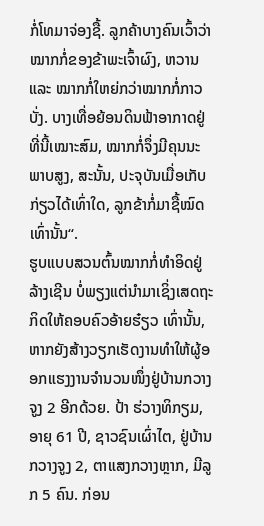ກໍ່ໂທມາຈ່ອງຊື້. ລູກຄ້າບາງຄົນເວົ້າວ່າໝາກກໍ່ຂອງຂ້າພະເຈົ້າຜົງ, ຫວານແລະ ໝາກກໍ່ໃຫຍ່ກວ່າໝາກກໍ່ກາວບັ່ງ. ບາງເທື່ອຍ້ອນດິນຟ້າອາກາດຢູ່ທີ່ນີ້ເໝາະສົມ, ໝາກກໍ່ຈຶ່ງມີຄຸນນະພາບສູງ, ສະນັ້ນ, ປະຈຸບັນເມື່ອເກັບກ່ຽວໄດ້ເທົ່າໃດ, ລູກຂ້າກໍ່ມາຊື້ໝົດເທົ່ານັ້ນ“.
ຮູບແບບສວນຕົ້ນໝາກກໍ່ທຳອິດຢູ່ລ້າງເຊີນ ບໍ່ພຽງແຕ່ນຳມາເຊິ່ງເສດຖະກິດໃຫ້ຄອບຄົວອ້າຍຮ໋ຽວ ເທົ່ານັ້ນ, ຫາກຍັງສ້າງວຽກເຮັດງານທຳໃຫ້ຜູ້ອອກແຮງງານຈຳນວນໜຶ່ງຢູ່ບ້ານກວາງຈູງ 2 ອີກດ້ວຍ. ປ້າ ຮ່ວາງທິກຽມ, ອາຍຸ 61 ປີ, ຊາວຊົນເຜົ່າໄຕ, ຢູ່ບ້ານກວາງຈູງ 2, ຕາແສງກວາງຫຼາກ, ມີລູກ 5 ຄົນ. ກ່ອນ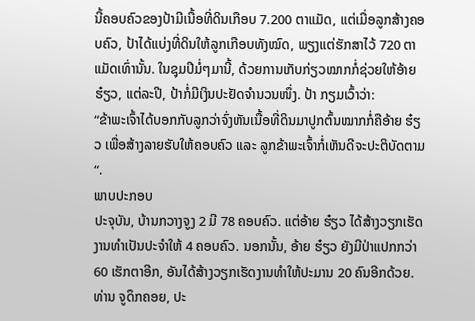ນີ້ຄອບຄົວຂອງປ້າມີເນື້ອທີ່ດິນເກືອບ 7.200 ຕາແມັດ, ແຕ່ເມື່ອລູກສ້າງຄອບຄົວ, ປ້າໄດ້ແບ່ງທີ່ດິນໃຫ້ລູກເກືອບທັງໝົດ, ພຽງແຕ່ຮັກສາໄວ້ 720 ຕາແມັດເທົ່ານັ້ນ. ໃນຊຸມປີມໍ່ໆມານີ້, ດ້ວຍການເກັບກ່ຽວໝາກກໍ່ຊ່ວຍໃຫ້ອ້າຍ ຮ໋ຽວ, ແຕ່ລະປີ, ປ້າກໍ່ມີເງິນປະຢັດຈຳນວນໜຶ່ງ. ປ້າ ກຽມເວົ້າວ່າ:
“ຂ້າພະເຈົ້າໄດ້ບອກກັບລູກວ່າຈົ່ງຫັນເນື້ອທີ່ດິນມາປູກຕົ້ນໝາກກໍ່ຄືອ້າຍ ຮ໋ຽວ ເພື່ອສ້າງລາຍຮັບໃຫ້ຄອບຄົວ ແລະ ລູກຂ້າພະເຈົ້າກໍ່ເຫັນດີຈະປະຕິບັດຕາມ“.
ພາບປະກອບ
ປະຈຸບັນ, ບ້ານກວາງຈູງ 2 ມີ 78 ຄອບຄົວ. ແຕ່ອ້າຍ ຮ໋ຽວ ໄດ້ສ້າງວຽກເຮັດງານທຳເປັນປະຈຳໃຫ້ 4 ຄອບຄົວ. ນອກນັ້ນ, ອ້າຍ ຮ໋ຽວ ຍັງມີປ່າແປກກວ່າ 60 ເຮັກຕາອີກ, ອັນໄດ້ສ້າງວຽກເຮັດງານທຳໃຫ້ປະມານ 20 ຄົນອີກດ້ວຍ.
ທ່ານ ຈູດຶກຄອຍ, ປະ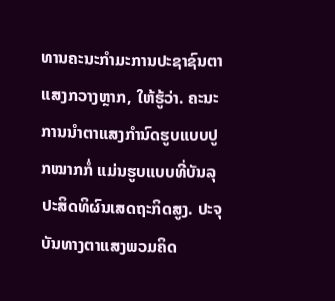ທານຄະນະກຳມະການປະຊາຊົນຕາແສງກວາງຫຼາກ, ໃຫ້ຮູ້ວ່າ. ຄະນະການນຳຕາແສງກຳນົດຮູບແບບປູກໝາກກໍ່ ແມ່ນຮູບແບບທີ່ບັນລຸປະສິດທິຜົນເສດຖະກິດສູງ. ປະຈຸບັນທາງຕາແສງພວມຄິດ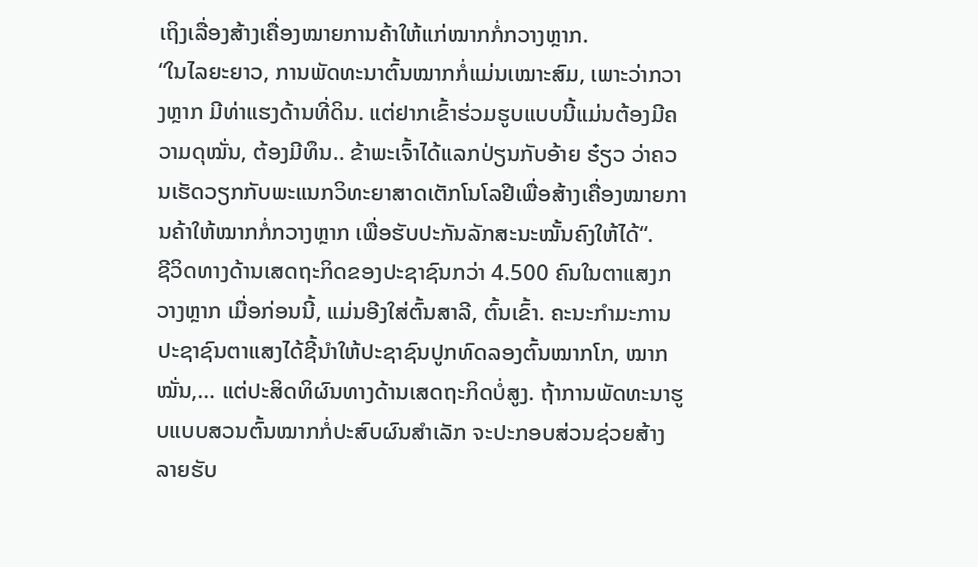ເຖິງເລື່ອງສ້າງເຄື່ອງໝາຍການຄ້າໃຫ້ແກ່ໝາກກໍ່ກວາງຫຼາກ.
“ໃນໄລຍະຍາວ, ການພັດທະນາຕົ້ນໝາກກໍ່ແມ່ນເໝາະສົມ, ເພາະວ່າກວາງຫຼາກ ມີທ່າແຮງດ້ານທີ່ດິນ. ແຕ່ຢາກເຂົ້າຮ່ວມຮູບແບບນີ້ແມ່ນຕ້ອງມີຄວາມດຸໝັ່ນ, ຕ້ອງມີທຶນ.. ຂ້າພະເຈົ້າໄດ້ແລກປ່ຽນກັບອ້າຍ ຮ໋ຽວ ວ່າຄວນເຮັດວຽກກັບພະແນກວິທະຍາສາດເຕັກໂນໂລຢີເພື່ອສ້າງເຄື່ອງໝາຍການຄ້າໃຫ້ໝາກກໍ່ກວາງຫຼາກ ເພື່ອຮັບປະກັນລັກສະນະໝັ້ນຄົງໃຫ້ໄດ້“.
ຊີວິດທາງດ້ານເສດຖະກິດຂອງປະຊາຊົນກວ່າ 4.500 ຄົນໃນຕາແສງກວາງຫຼາກ ເມື່ອກ່ອນນີ້, ແມ່ນອີງໃສ່ຕົ້ນສາລີ, ຕົ້ນເຂົ້າ. ຄະນະກຳມະການປະຊາຊົນຕາແສງໄດ້ຊີ້ນຳໃຫ້ປະຊາຊົນປູກທົດລອງຕົ້ນໝາກໂກ, ໝາກໝັ່ນ,… ແຕ່ປະສິດທິຜົນທາງດ້ານເສດຖະກິດບໍ່ສູງ. ຖ້າການພັດທະນາຮູບແບບສວນຕົ້ນໝາກກໍ່ປະສົບຜົນສຳເລັກ ຈະປະກອບສ່ວນຊ່ວຍສ້າງລາຍຮັບ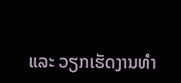ແລະ ວຽກເຮັດງານທຳ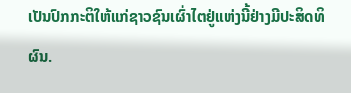ເປັນປົກກະຕິໃຫ້ແກ່ຊາວຊົນເຜົ່າໄຕຢູ່ແຫ່ງນີ້ຢ່າງມີປະສິດທິຜົນ.